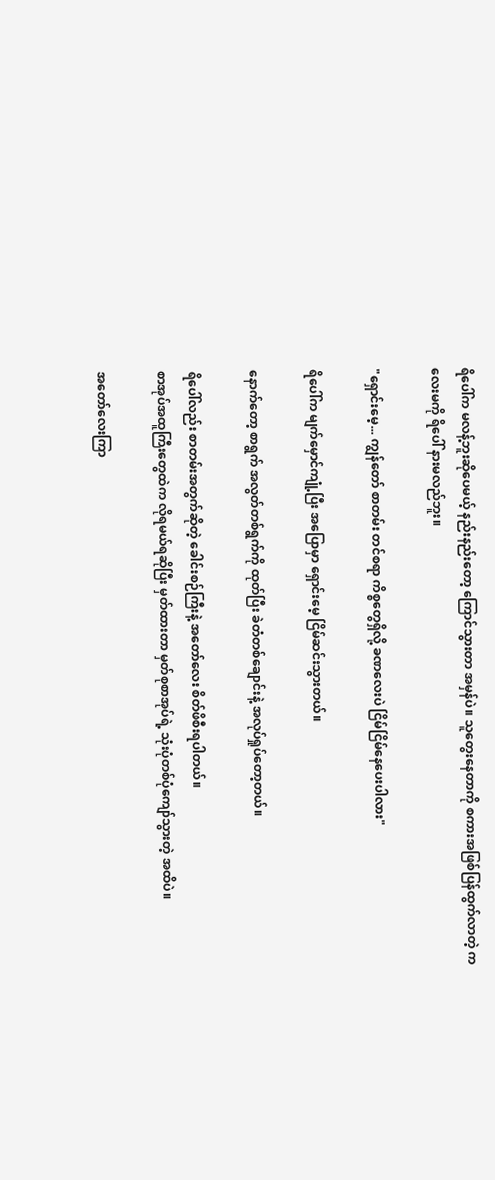ရိပေါ်က မလန့်ဘူးဆိုပေမယ့် နည်းနည်းတော့ ကြောင်သွားတာ အမှန်ပဲ။ သူတွေးနေတာကို စကားအဖြစ်ပြန်ထွက်လာတဲ့ ကလေးမကို ရိပေါ် နားမလည်ဘူး။

"ရှောင်းမေ့... ကျွန်တော် စာတမ်း တင်စရာ ကိစ္စတွေရှိလို့ ခဏလေးပဲ ငြိမ်ငြိမ်နေပေးပါလား"

ရိပေါ်က မျက်မှောင်ကျုံ့ပြီး အပြောမှာ ရှောင်းမေ့ ငြိမ်ဆင်းသွားတယ်။

နောက်တော့ စာရွက် အလွတ်တစ်ရွက်ကို ထုတ်ပြီး ခဲတံတစ်ချောင်းနဲ့ အလုပ်ရှုပ်တော့တယ်။

ရိပေါ်လည်း စာတမ်းအတွက်ဆိုတဲ့ ခေါင်းစဉ်ကြီးနဲ့ အတော်လေး စိတ်ဖိစီးရပါတယ်။
စာအုပ်အထူကြီးတွေထဲက လိုရမယ်ရဆိုပြီး မှတ်ထားတာ မှတ်စုစာအုပ်ရဲ့ သုံးပုံတစ်ပုံကျော်သွားတဲ့ အထိပဲ။

အတော်လေးကြာ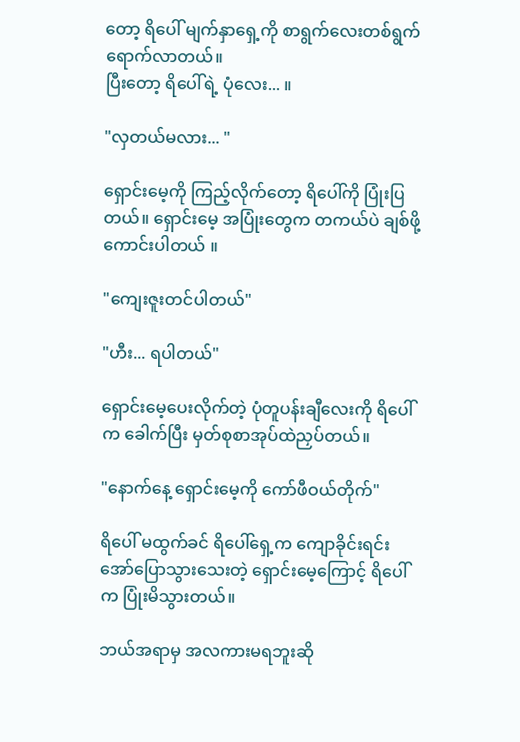တော့ ရိပေါ် မျက်နှာရှေ့ကို စာရွက်လေးတစ်ရွက်ရောက်လာတယ်။
ပြီးတော့ ရိပေါ်ရဲ့ ပုံလေး... ။

"လှတယ်မလား... "

ရှောင်းမေ့ကို ကြည့်လိုက်တော့ ရိပေါ်ကို ပြုံးပြတယ်။ ရှောင်းမေ့ အပြုံးတွေက တကယ်ပဲ ချစ်ဖို့ကောင်းပါတယ် ။

"ကျေးဇူးတင်ပါတယ်"

"ဟီး... ရပါတယ်"

ရှောင်းမေ့ပေးလိုက်တဲ့ ပုံတူပန်းချီလေးကို ရိပေါ်က ခေါက်ပြီး မှတ်စုစာအုပ်ထဲညှပ်တယ်။

"နောက်နေ့ ရှောင်းမေ့ကို ကော်ဖီဝယ်တိုက်"

ရိပေါ် မထွက်ခင် ရိပေါ်ရှေ့က ကျောခိုင်းရင်း အော်ပြောသွားသေးတဲ့ ရှောင်းမေ့ကြောင့် ရိပေါ်က ပြုံးမိသွားတယ်။

ဘယ်အရာမှ အလကားမရဘူးဆို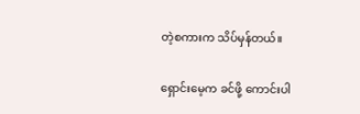တဲ့စကားက သိပ်မှန်တယ်။

ရှောင်းမေ့က ခင်ဖို့ ကောင်းပါ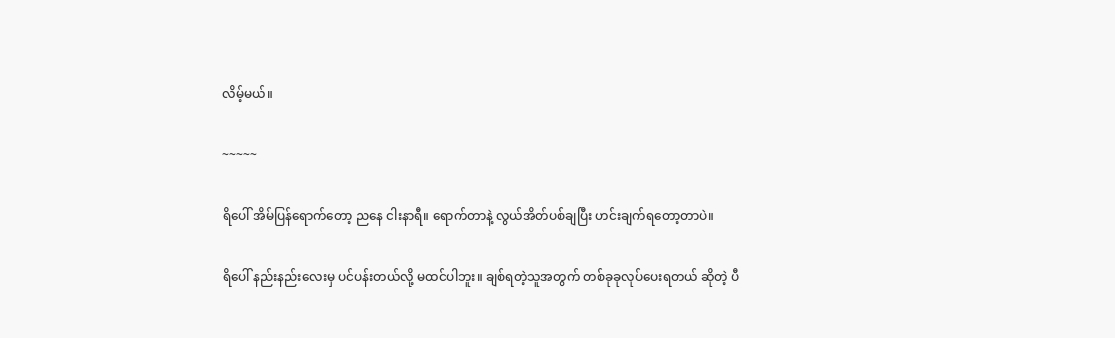လိမ့်မယ်။

~~~~~

ရိပေါ် အိမ်ပြန်ရောက်တော့ ညနေ ငါးနာရီ။ ရောက်တာနဲ့ လွယ်အိတ်ပစ်ချပြီး ဟင်းချက်ရတော့တာပဲ။

ရိပေါ် နည်းနည်းလေးမှ ပင်ပန်းတယ်လို့ မထင်ပါဘူး။ ချစ်ရတဲ့သူအတွက် တစ်ခုခုလုပ်ပေးရတယ် ဆိုတဲ့ ပီ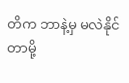တိက ဘာနဲ့မှ မလဲနိုင်တာမို့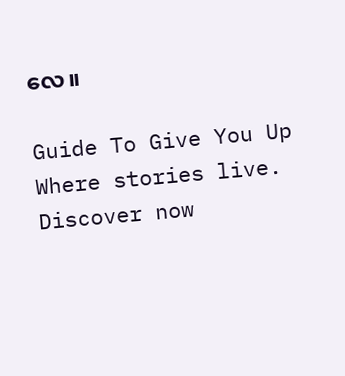လေ။

Guide To Give You Up Where stories live. Discover now